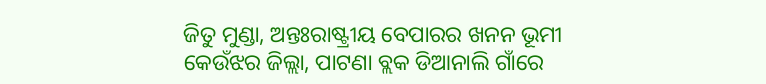ଜିତୁ ମୁଣ୍ଡା, ଅନ୍ତଃରାଷ୍ଟ୍ରୀୟ ବେପାରର ଖନନ ଭୂମୀ  କେଉଁଝର ଜିଲ୍ଲା, ପାଟଣା ବ୍ଲକ ଡିଆନାଲି ଗାଁରେ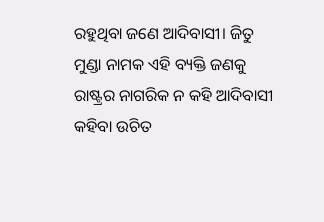ରହୁଥିବା ଜଣେ ଆଦିବାସୀ। ଜିତୁ ମୁଣ୍ଡା ନାମକ ଏହି ବ୍ୟକ୍ତି ଜଣକୁ ରାଷ୍ଟ୍ରର ନାଗରିକ ନ କହି ଆଦିବାସୀ କହିବା ଉଚିତ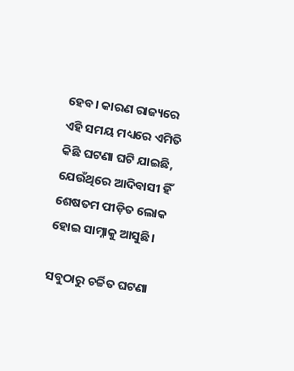ହେବ। କାରଣ ରାଜ୍ୟରେ ଏହି ସମୟ ମଧ୍ୟରେ ଏମିତି କିଛି ଘଟଣା ଘଟି ଯାଇଛି, ଯେଉଁଥିରେ ଆଦିବାସୀ ହିଁ ଶେଷତମ ପୀଡ଼ିତ ଲୋକ ହୋଇ ସାମ୍ନାକୁ ଆସୁଛି।

ସବୁଠାରୁ ଚର୍ଚ୍ଚିତ ଘଟଣା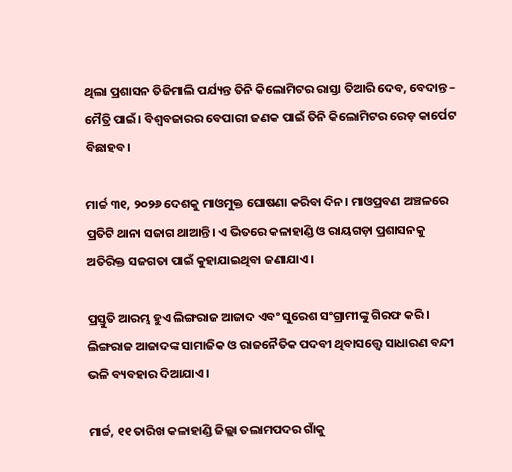ଥିଲା ପ୍ରଶାସନ ତିଜିମାଲି ପର୍ଯ୍ୟନ୍ତ ତିନି କିଲୋମିଟର ରାସ୍ତା ତିଆରି ଦେବ, ବେଦାନ୍ତ – ମୈତ୍ରି ପାଇଁ। ବିଶ୍ୱବଜାରର ବେପାରୀ ଜଣକ ପାଇଁ ତିନି କିଲୋମିଟର ରେଡ଼ କାର୍ପେଟ ବିଛାହବ।

ମାର୍ଚ୍ଚ ୩୧, ୨୦୨୬ ଦେଶକୁ ମାଓମୁକ୍ତ ଘୋଷଣା କରିବା ଦିନ। ମାଓପ୍ରବଣ ଅଞ୍ଚଳରେ ପ୍ରତିଟି ଥାନା ସଜାଗ ଥାଆନ୍ତି। ଏ ଭିତରେ କଳାହାଣ୍ଡି ଓ ରାୟଗଡ଼ା ପ୍ରଶାସନକୁ ଅତିରିକ୍ତ ସଜଗତା ପାଇଁ କୁହାଯାଇଥିବା ଜଣାଯାଏ।

ପ୍ରସ୍ତୁତି ଆରମ୍ଭ ହୁଏ ଲିଙ୍ଗରାଜ ଆଜାଦ ଏବଂ ସୁରେଶ ସଂଗ୍ରାମୀଙ୍କୁ ଗିରଫ କରି। ଲିଙ୍ଗରାଜ ଆଜାଦଙ୍କ ସାମାଜିକ ଓ ରାଜନୈତିକ ପଦବୀ ଥିବାସତ୍ତ୍ୱେ ସାଧାରଣ ବନ୍ଦୀ ଭଳି ବ୍ୟବହାର ଦିଆଯାଏ।

ମାର୍ଚ୍ଚ, ୧୧ ତାରିଖ କଳାହାଣ୍ଡି ଜିଲ୍ଲା ତଲାମପଦର ଗାଁକୁ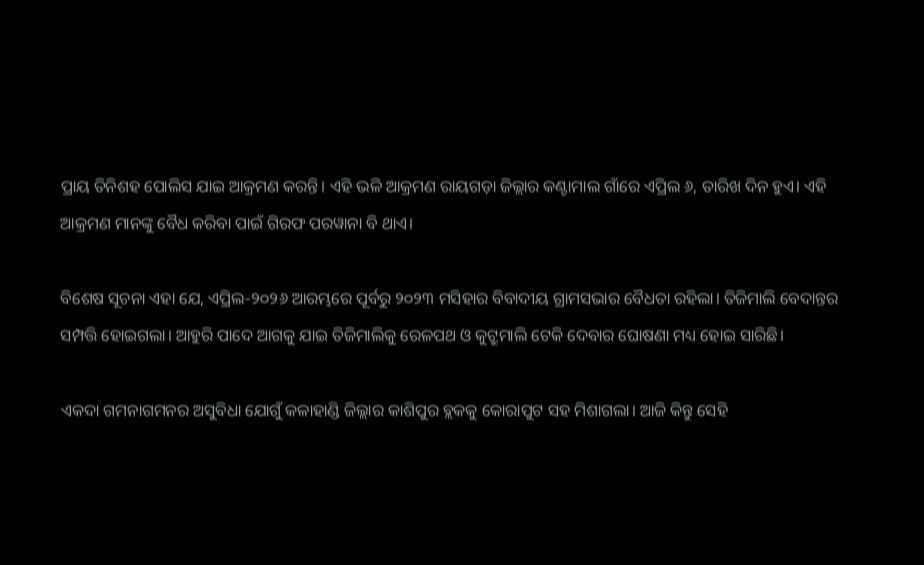ପ୍ରାୟ ତିନିଶହ ପୋଲିସ ଯାଇ ଆକ୍ରମଣ କରନ୍ତି। ଏହି ଭଳି ଆକ୍ରମଣ ରାୟଗଡ଼ା ଜିଲ୍ଲାର କଣ୍ଟାମାଲ ଗାଁରେ ଏପ୍ରିଲ ୬, ତାରିଖ ଦିନ ହୁଏ। ଏହି ଆକ୍ରମଣ ମାନଙ୍କୁ ବୈଧ କରିବା ପାଇଁ ଗିରଫ ପରୱାନା ବି ଥାଏ।

ବିଶେଷ ସୂଚନା ଏହା ଯେ, ଏପ୍ରିଲ-୨୦୨୬ ଆରମ୍ଭରେ ପୂର୍ବରୁ ୨୦୨୩ ମସିହାର ବିବାଦୀୟ ଗ୍ରାମସଭାର ବୈଧତା ରହିଲା। ତିଜିମାଲି ବେଦାନ୍ତର ସମ୍ପତ୍ତି ହୋଇଗଲା। ଆହୁରି ପାଦେ ଆଗକୁ ଯାଇ ତିଜିମାଲିକୁ ରେଳପଥ ଓ କୁଟ୍ରୁମାଲି ଟେକି ଦେବାର ଘୋଷଣା ମଧ୍ୟ ହୋଇ ସାରିଛି।

ଏକଦା ଗମନାଗମନର ଅସୁବିଧା ଯୋଗୁଁ କଳାହାଣ୍ଡି ଜିଲ୍ଲାର କାଶିପୁର ବ୍ଲକକୁ କୋରାପୁଟ ସହ ମିଶାଗଲା। ଆଜି କିନ୍ତୁ ସେହି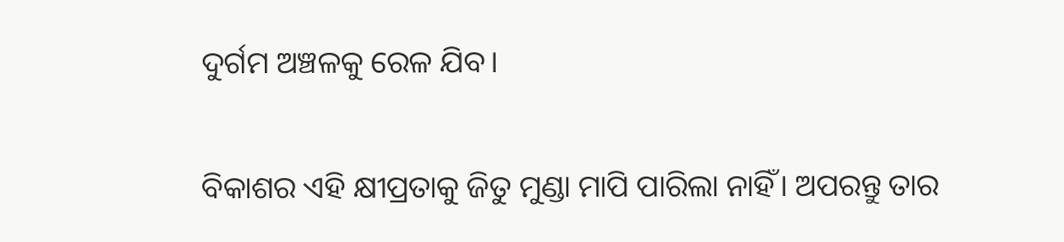ଦୁର୍ଗମ ଅଞ୍ଚଳକୁ ରେଳ ଯିବ।

ବିକାଶର ଏହି କ୍ଷୀପ୍ରତାକୁ ଜିତୁ ମୁଣ୍ଡା ମାପି ପାରିଲା ନାହିଁ। ଅପରନ୍ତୁ ତାର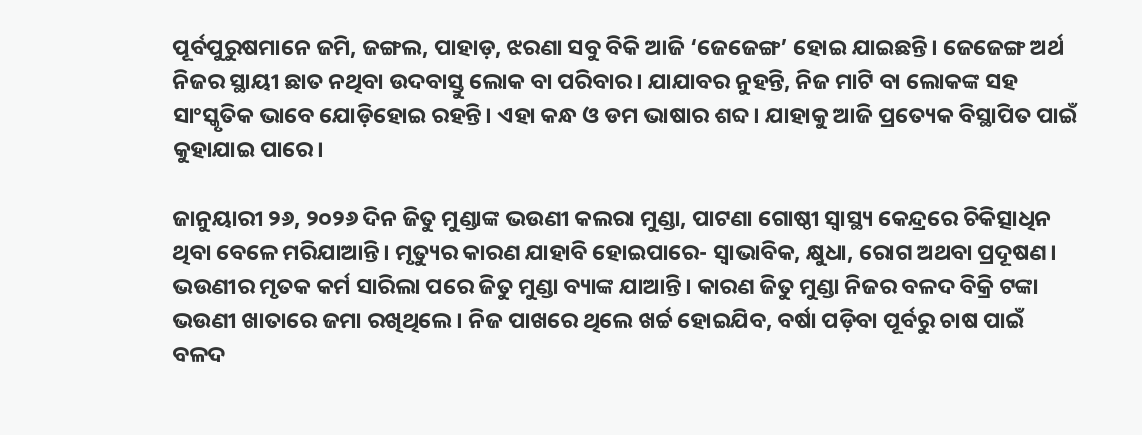ପୂର୍ବପୁରୁଷମାନେ ଜମି, ଜଙ୍ଗଲ, ପାହାଡ଼, ଝରଣା ସବୁ ବିକି ଆଜି ‘ଜେଜେଙ୍ଗ’ ହୋଇ ଯାଇଛନ୍ତି। ଜେଜେଙ୍ଗ ଅର୍ଥ ନିଜର ସ୍ଥାୟୀ ଛାତ ନଥିବା ଉଦବାସ୍ତୁ ଲୋକ ବା ପରିବାର। ଯାଯାବର ନୁହନ୍ତି, ନିଜ ମାଟି ବା ଲୋକଙ୍କ ସହ ସାଂସ୍କୃତିକ ଭାବେ ଯୋଡ଼ିହୋଇ ରହନ୍ତି। ଏହା କନ୍ଧ ଓ ଡମ ଭାଷାର ଶବ୍ଦ। ଯାହାକୁ ଆଜି ପ୍ରତ୍ୟେକ ବିସ୍ଥାପିତ ପାଇଁ କୁହାଯାଇ ପାରେ।

ଜାନୁୟାରୀ ୨୬, ୨୦୨୬ ଦିନ ଜିତୁ ମୁଣ୍ଡାଙ୍କ ଭଉଣୀ କଲରା ମୁଣ୍ଡା, ପାଟଣା ଗୋଷ୍ଠୀ ସ୍ୱାସ୍ଥ୍ୟ କେନ୍ଦ୍ରରେ ଚିକିତ୍ସାଧିନ ଥିବା ବେଳେ ମରିଯାଆନ୍ତି। ମୃତ୍ୟୁର କାରଣ ଯାହାବି ହୋଇପାରେ- ସ୍ୱାଭାବିକ, କ୍ଷୁଧା, ରୋଗ ଅଥବା ପ୍ରଦୂଷଣ। ଭଉଣୀର ମୃତକ କର୍ମ ସାରିଲା ପରେ ଜିତୁ ମୁଣ୍ଡା ବ୍ୟାଙ୍କ ଯାଆନ୍ତି। କାରଣ ଜିତୁ ମୁଣ୍ଡା ନିଜର ବଳଦ ବିକ୍ରି ଟଙ୍କା ଭଉଣୀ ଖାତାରେ ଜମା ରଖିଥିଲେ। ନିଜ ପାଖରେ ଥିଲେ ଖର୍ଚ୍ଚ ହୋଇଯିବ, ବର୍ଷା ପଡ଼ିବା ପୂର୍ବରୁ ଚାଷ ପାଇଁ ବଳଦ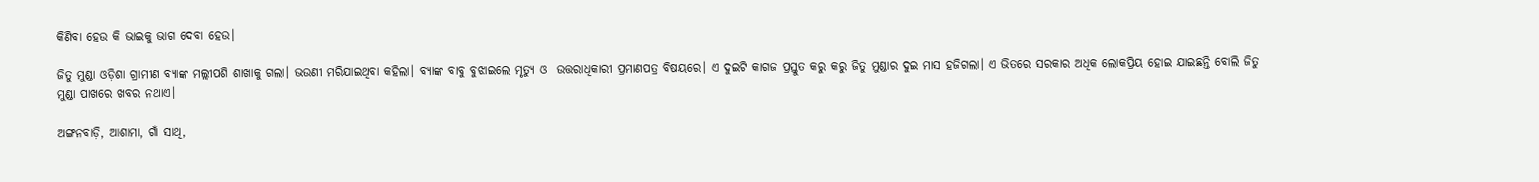କିଣିବା ହେଉ କି ଭାଇକୁ ଭାଗ ଦେବା ହେଉ।

ଜିତୁ ମୁଣ୍ଡା ଓଡ଼ିଶା ଗ୍ରାମୀଣ ବ୍ୟାଙ୍କ ମଲ୍ଲୀପଶି ଶାଖାକୁ ଗଲା। ଭଉଣୀ ମରିଯାଇଥିବା କହିଲା। ବ୍ୟାଙ୍କ ବାବୁ ବୁଝାଇଲେ ମୃତ୍ୟୁ ଓ  ଉତ୍ତରାଧିକାରୀ ପ୍ରମାଣପତ୍ର ବିଷୟରେ। ଏ ଦୁଇଟି କାଗଜ ପ୍ରସ୍ତୁତ କରୁ କରୁ ଜିତୁ ମୁଣ୍ଡାର ଦୁଇ ମାସ ହଜିଗଲା। ଏ ଭିତରେ ସରକାର ଅଧିକ ଲୋକପ୍ରିୟ ହୋଇ ଯାଇଛନ୍ତି ବୋଲି ଜିତୁ ମୁଣ୍ଡା ପାଖରେ ଖବର ନଥାଏ।

ଅଙ୍ଗନବାଡ଼ି, ଆଶାମା, ଗାଁ ସାଥି,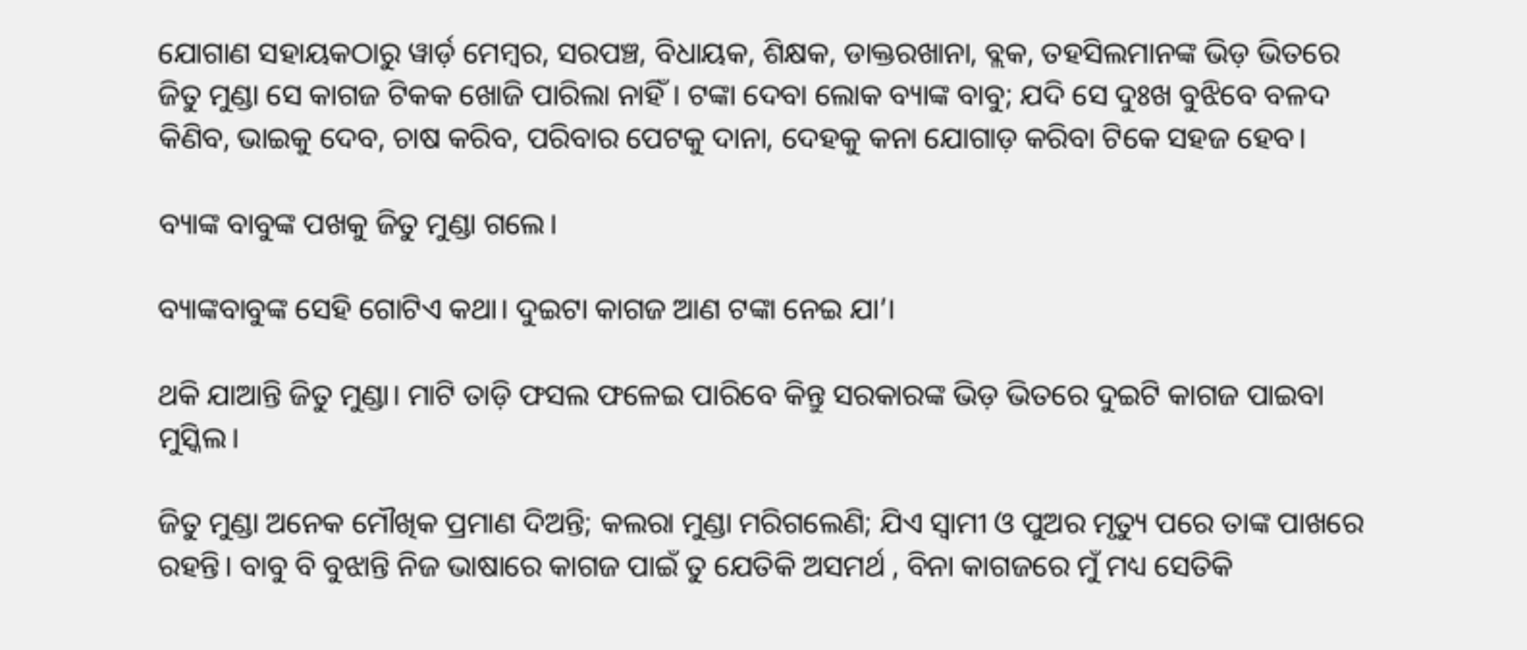ଯୋଗାଣ ସହାୟକଠାରୁ ୱାର୍ଡ଼ ମେମ୍ବର, ସରପଞ୍ଚ, ବିଧାୟକ, ଶିକ୍ଷକ, ଡାକ୍ତରଖାନା, ବ୍ଲକ, ତହସିଲମାନଙ୍କ ଭିଡ଼ ଭିତରେ ଜିତୁ ମୁଣ୍ଡା ସେ କାଗଜ ଟିକକ ଖୋଜି ପାରିଲା ନାହିଁ। ଟଙ୍କା ଦେବା ଲୋକ ବ୍ୟାଙ୍କ ବାବୁ; ଯଦି ସେ ଦୁଃଖ ବୁଝିବେ ବଳଦ କିଣିବ, ଭାଇକୁ ଦେବ, ଚାଷ କରିବ, ପରିବାର ପେଟକୁ ଦାନା, ଦେହକୁ କନା ଯୋଗାଡ଼ କରିବା ଟିକେ ସହଜ ହେବ।

ବ୍ୟାଙ୍କ ବାବୁଙ୍କ ପଖକୁ ଜିତୁ ମୁଣ୍ଡା ଗଲେ।

ବ୍ୟାଙ୍କବାବୁଙ୍କ ସେହି ଗୋଟିଏ କଥା। ଦୁଇଟା କାଗଜ ଆଣ ଟଙ୍କା ନେଇ ଯା’।

ଥକି ଯାଆନ୍ତି ଜିତୁ ମୁଣ୍ଡା। ମାଟି ତାଡ଼ି ଫସଲ ଫଳେଇ ପାରିବେ କିନ୍ତୁ ସରକାରଙ୍କ ଭିଡ଼ ଭିତରେ ଦୁଇଟି କାଗଜ ପାଇବା ମୁସ୍କିଲ।

ଜିତୁ ମୁଣ୍ଡା ଅନେକ ମୌଖିକ ପ୍ରମାଣ ଦିଅନ୍ତି; କଲରା ମୁଣ୍ଡା ମରିଗଲେଣି; ଯିଏ ସ୍ୱାମୀ ଓ ପୁଅର ମୃତ୍ୟୁ ପରେ ତାଙ୍କ ପାଖରେ ରହନ୍ତି। ବାବୁ ବି ବୁଝାନ୍ତି ନିଜ ଭାଷାରେ କାଗଜ ପାଇଁ ତୁ ଯେତିକି ଅସମର୍ଥ , ବିନା କାଗଜରେ ମୁଁ ମଧ୍ୟ ସେତିକି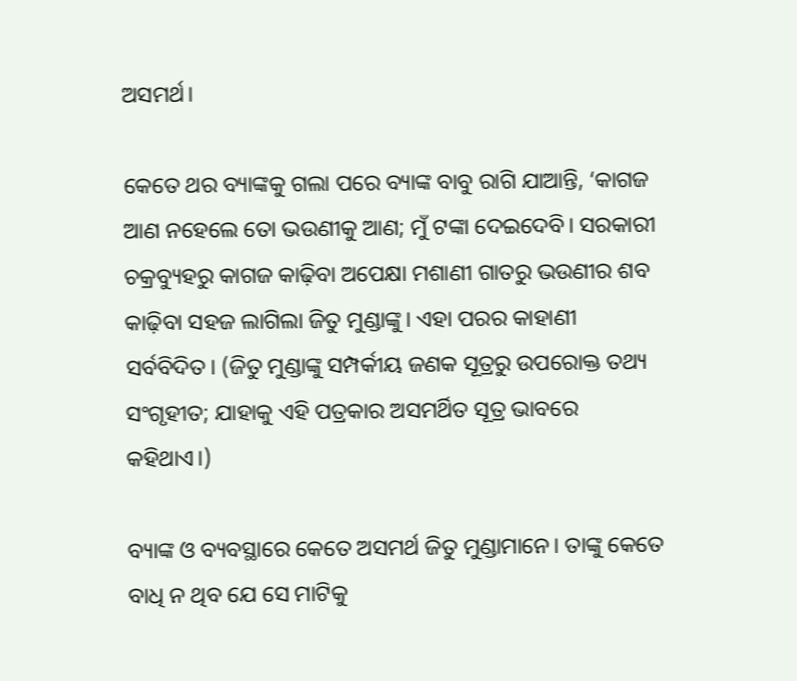ଅସମର୍ଥ।

କେତେ ଥର ବ୍ୟାଙ୍କକୁ ଗଲା ପରେ ବ୍ୟାଙ୍କ ବାବୁ ରାଗି ଯାଆନ୍ତି, ‘କାଗଜ ଆଣ ନହେଲେ ତୋ ଭଉଣୀକୁ ଆଣ; ମୁଁ ଟଙ୍କା ଦେଇଦେବି। ସରକାରୀ ଚକ୍ରବ୍ୟୁହରୁ କାଗଜ କାଢ଼ିବା ଅପେକ୍ଷା ମଶାଣୀ ଗାତରୁ ଭଉଣୀର ଶବ କାଢ଼ିବା ସହଜ ଲାଗିଲା ଜିତୁ ମୁଣ୍ଡାଙ୍କୁ। ଏହା ପରର କାହାଣୀ ସର୍ବବିଦିତ। (ଜିତୁ ମୁଣ୍ଡାଙ୍କୁ ସମ୍ପର୍କୀୟ ଜଣକ ସୂତ୍ରରୁ ଉପରୋକ୍ତ ତଥ୍ୟ ସଂଗୃହୀତ; ଯାହାକୁ ଏହି ପତ୍ରକାର ଅସମର୍ଥିତ ସୂତ୍ର ଭାବରେ କହିଥାଏ।)

ବ୍ୟାଙ୍କ ଓ ବ୍ୟବସ୍ଥାରେ କେତେ ଅସମର୍ଥ ଜିତୁ ମୁଣ୍ଡାମାନେ। ତାଙ୍କୁ କେତେ ବାଧି ନ ଥିବ ଯେ ସେ ମାଟିକୁ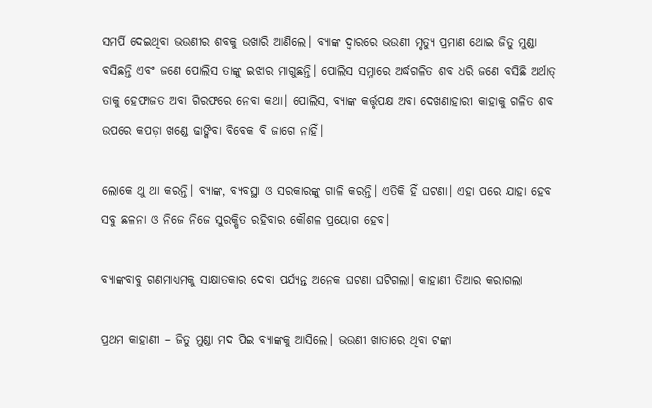ସମର୍ପି ଦେଇଥିବା ଭଉଣୀର ଶବକୁ ଉଖାରି ଆଣିଲେ। ବ୍ୟାଙ୍କ ଦ୍ୱାରରେ ଭଉଣୀ ମୃତ୍ୟୁ ପ୍ରମାଣ ଥୋଇ ଜିତୁ ମୁଣ୍ଡା ବସିଛନ୍ତି ଏବଂ ଜଣେ ପୋଲିସ ତାଙ୍କୁ ଇଝାର ମାଗୁଛନ୍ତି। ପୋଲିସ ସମ୍ନାରେ ଅର୍ଦ୍ଧଗଳିତ ଶବ ଧରି ଜଣେ ବସିଛି ଅର୍ଥାତ୍ ତାକୁ ହେଫାଜତ ଅବା ଗିରଫରେ ନେବା କଥା। ପୋଲିସ, ବ୍ୟାଙ୍କ କର୍ତ୍ତୃପକ୍ଷ ଅବା ଦେଖଣାହାରୀ କାହାକୁ ଗଳିତ ଶବ ଉପରେ କପଡ଼ା ଖଣ୍ଡେ ଢାଙ୍କିବା ବିବେକ ବି ଜାଗେ ନାହିଁ।

ଲୋକେ ଥୁ ଥା କରନ୍ତି। ବ୍ୟାଙ୍କ, ବ୍ୟବସ୍ଥା ଓ ସରକାରଙ୍କୁ ଗାଳି କରନ୍ତି। ଏତିକି ହିଁ ଘଟଣା। ଏହା ପରେ ଯାହା ହେବ ସବୁ ଛଳନା ଓ ନିଜେ ନିଜେ ସୁରକ୍ଷିତ ରହିବାର କୌଶଳ ପ୍ରୟୋଗ ହେବ।

ବ୍ୟାଙ୍କବାବୁ ଗଣମାଧ୍ୟମକୁ ସାକ୍ଷାତକାର ଦେବା ପର୍ଯ୍ୟନ୍ତ ଅନେକ ଘଟଣା ଘଟିଗଲା। କାହାଣୀ ତିଆର କରାଗଲା

ପ୍ରଥମ କାହାଣୀ – ଜିତୁ ମୁଣ୍ଡା ମଦ ପିଇ ବ୍ୟାଙ୍କକୁ ଆସିଲେ। ଭଉଣୀ ଖାତାରେ ଥିବା ଟଙ୍କା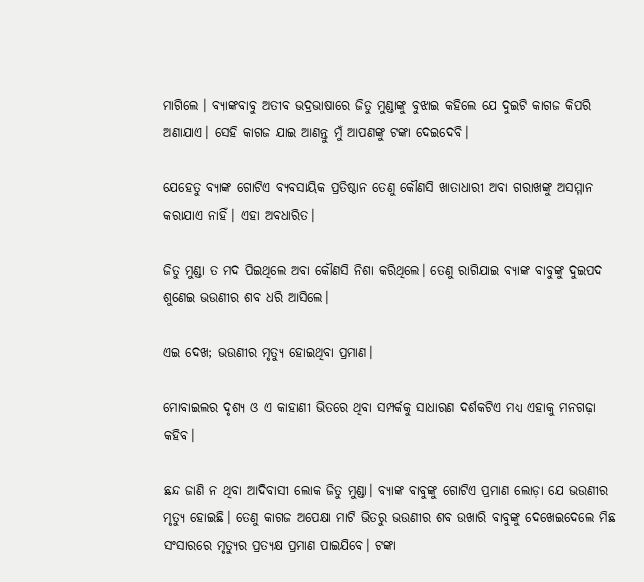ମାଗିଲେ । ବ୍ୟାଙ୍କବାବୁ ଅତୀବ ଭଦ୍ରଭାଷାରେ ଜିତୁ ମୁଣ୍ଡାଙ୍କୁ ବୁଝାଇ କହିଲେ ଯେ ଦୁଇଟି କାଗଜ କିପରି ଅଣାଯାଏ। ସେହି କାଗଜ ଯାଇ ଆଣନ୍ତୁ ମୁଁ ଆପଣଙ୍କୁ ଟଙ୍କା ଦେଇଦେବି।

ଯେହେତୁ ବ୍ୟାଙ୍କ ଗୋଟିଏ ବ୍ୟବସାୟିକ ପ୍ରତିଷ୍ଠାନ ତେଣୁ କୌଣସି ଖାତାଧାରୀ ଅବା ଗରାଖଙ୍କୁ ଅସମ୍ମାନ କରାଯାଏ ନାହିଁ। ଏହା ଅବଧାରିତ।

ଜିତୁ ମୁଣ୍ଡା ତ ମଦ ପିଇଥିଲେ ଅବା କୌଣସି ନିଶା କରିଥିଲେ। ତେଣୁ ରାଗିଯାଇ ବ୍ୟାଙ୍କ ବାବୁଙ୍କୁ ଦୁଇପଦ ଶୁଣେଇ ଭଉଣୀର ଶବ ଧରି ଆସିଲେ।

ଏଇ ଦେଖ; ଭଉଣୀର ମୃତ୍ୟୁ ହୋଇଥିବା ପ୍ରମାଣ।

ମୋବାଇଲର ଦୃଶ୍ୟ ଓ ଏ କାହାଣୀ ଭିତରେ ଥିବା ସମ୍ପର୍କକୁ ସାଧାରଣ ଦର୍ଶକଟିଏ ମଧ୍ୟ ଏହାକୁ ମନଗଢ଼ା କହିବ।

ଛନ୍ଦ ଜାଣି ନ ଥିବା ଆଦିବାସୀ ଲୋକ ଜିତୁ ମୁଣ୍ଡା। ବ୍ୟାଙ୍କ ବାବୁଙ୍କୁ ଗୋଟିଏ ପ୍ରମାଣ ଲୋଡ଼ା ଯେ ଭଉଣୀର ମୃତ୍ୟୁ ହୋଇଛି। ତେଣୁ କାଗଜ ଅପେକ୍ଷା ମାଟି ଭିତରୁ ଭଉଣୀର ଶବ ଉଖାରି ବାବୁଙ୍କୁ ଦେଖେଇଦେଲେ ମିଛ ସଂସାରରେ ମୃତ୍ୟୁର ପ୍ରତ୍ୟକ୍ଷ ପ୍ରମାଣ ପାଇଯିବେ। ଟଙ୍କା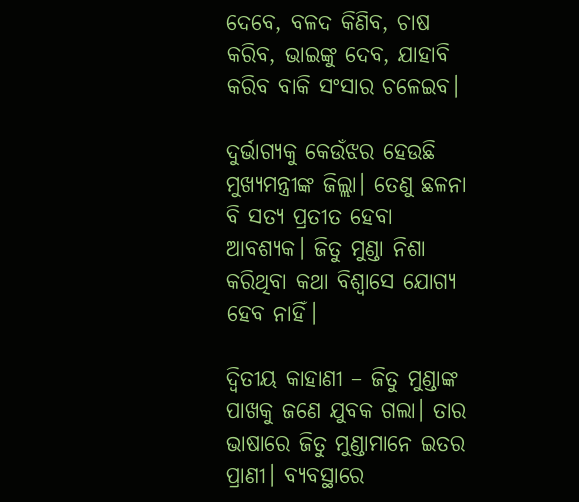ଦେବେ, ବଳଦ କିଣିବ, ଚାଷ କରିବ, ଭାଇଙ୍କୁ ଦେବ, ଯାହାବି କରିବ ବାକି ସଂସାର ଚଳେଇବ।

ଦୁର୍ଭାଗ୍ୟକୁ କେଉଁଝର ହେଉଛି ମୁଖ୍ୟମନ୍ତ୍ରୀଙ୍କ ଜିଲ୍ଲା। ତେଣୁ ଛଳନା ବି ସତ୍ୟ ପ୍ରତୀତ ହେବା ଆବଶ୍ୟକ। ଜିତୁ ମୁଣ୍ଡା ନିଶା କରିଥିବା କଥା ବିଶ୍ୱାସେ ଯୋଗ୍ୟ ହେବ ନାହିଁ।

ଦ୍ୱିତୀୟ କାହାଣୀ – ଜିତୁ ମୁଣ୍ଡାଙ୍କ ପାଖକୁ ଜଣେ ଯୁବକ ଗଲା। ତାର ଭାଷାରେ ଜିତୁ ମୁଣ୍ଡାମାନେ ଇତର ପ୍ରାଣୀ। ବ୍ୟବସ୍ଥାରେ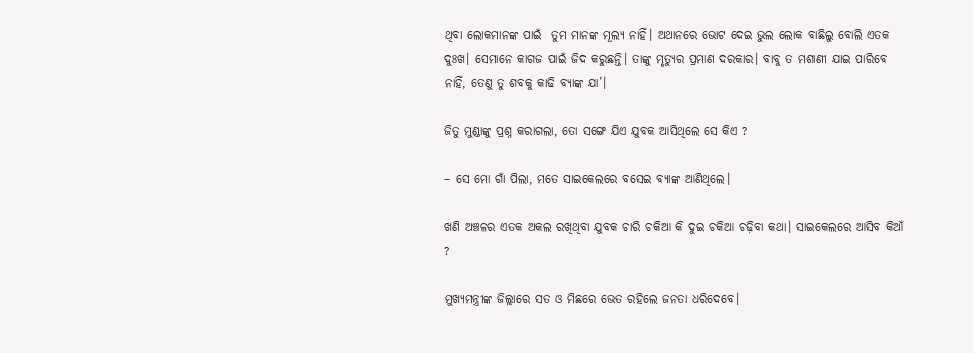ଥିବା ଲୋକମାନଙ୍କ ପାଇଁ  ତୁମ ମାନଙ୍କ ମୂଲ୍ୟ ନାହିଁ। ଅଥାନରେ ଭୋଟ ଦେଇ ଭୁଲ ଲୋକ ବାଛିଲୁ ବୋଲି ଏତକ ଦୁଃଖ। ସେମାନେ କାଗଜ ପାଇଁ ଜିଦ କରୁଛନ୍ତି। ତାଙ୍କୁ ମୃତ୍ୟୁର ପ୍ରମାଣ ଦରକାର। ବାବୁ ତ ମଶାଣୀ ଯାଇ ପାରିବେ ନାହିଁ, ତେଣୁ ତୁ ଶବକୁ କାଢି ବ୍ୟାଙ୍କ ଯା’।

ଜିତୁ ମୁଣ୍ଡାଙ୍କୁ ପ୍ରଶ୍ନ କରାଗଲା, ତୋ ସଙ୍ଗେ ଯିଏ ଯୁବକ ଆସିଥିଲେ ସେ କିଏ ?

– ସେ ମୋ ଗାଁ ପିଲା, ମତେ ସାଇକେଲରେ ବସେଇ ବ୍ୟାଙ୍କ ଆଣିଥିଲେ।

ଖଣି ଅଞ୍ଚଳର ଏତକ ଅକଲ ରଖିଥିବା ଯୁବକ ଚାରି ଚକିଆ କି ଦୁଇ ଚକିଆ ଚଢ଼ିବା କଥା। ସାଇକେଲରେ ଆସିବ କିଆଁ ?

ମୁଖ୍ୟମନ୍ତ୍ରୀଙ୍କ ଜିଲ୍ଲାରେ ସତ ଓ ମିଛରେ ଭେତ ରହିଲେ ଜନତା ଧରିଦେବେ।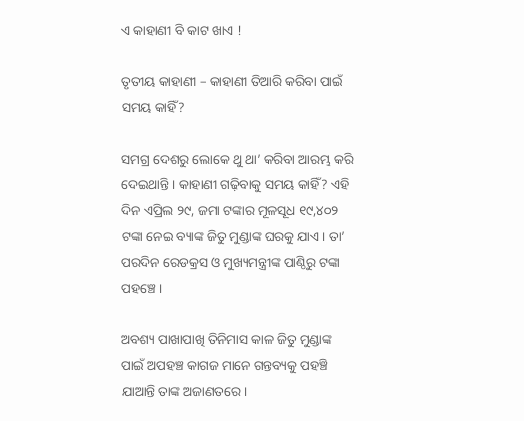ଏ କାହାଣୀ ବି କାଟ ଖାଏ !

ତୃତୀୟ କାହାଣୀ – କାହାଣୀ ତିଆରି କରିବା ପାଇଁ ସମୟ କାହିଁ?

ସମଗ୍ର ଦେଶରୁ ଲୋକେ ଥୁ ଥା’ କରିବା ଆରମ୍ଭ କରି ଦେଇଥାନ୍ତି। କାହାଣୀ ଗଢ଼ିବାକୁ ସମୟ କାହିଁ? ଏହି ଦିନ ଏପ୍ରିଲ ୨୯, ଜମା ଟଙ୍କାର ମୂଳସୂଧ ୧୯,୪୦୨ ଟଙ୍କା ନେଇ ବ୍ୟାଙ୍କ ଜିତୁ ମୁଣ୍ଡାଙ୍କ ଘରକୁ ଯାଏ। ତା’ ପରଦିନ ରେଡକ୍ରସ ଓ ମୁଖ୍ୟମନ୍ତ୍ରୀଙ୍କ ପାଣ୍ଠିରୁ ଟଙ୍କା ପହଞ୍ଚେ।

ଅବଶ୍ୟ ପାଖାପାଖି ତିନିମାସ କାଳ ଜିତୁ ମୁଣ୍ଡାଙ୍କ ପାଇଁ ଅପହଞ୍ଚ କାଗଜ ମାନେ ଗନ୍ତବ୍ୟକୁ ପହଞ୍ଚି ଯାଆନ୍ତି ତାଙ୍କ ଅଜାଣତରେ।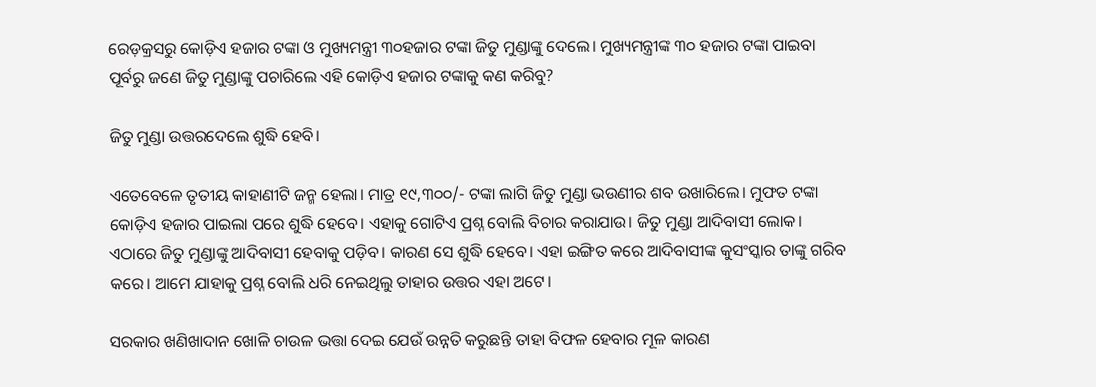ରେଡ଼କ୍ରସରୁ କୋଡ଼ିଏ ହଜାର ଟଙ୍କା ଓ ମୁଖ୍ୟମନ୍ତ୍ରୀ ୩୦ହଜାର ଟଙ୍କା ଜିତୁ ମୁଣ୍ଡାଙ୍କୁ ଦେଲେ। ମୁଖ୍ୟମନ୍ତ୍ରୀଙ୍କ ୩୦ ହଜାର ଟଙ୍କା ପାଇବା ପୂର୍ବରୁ ଜଣେ ଜିତୁ ମୁଣ୍ଡାଙ୍କୁ ପଚାରିଲେ ଏହି କୋଡ଼ିଏ ହଜାର ଟଙ୍କାକୁ କଣ କରିବୁ?

ଜିତୁ ମୁଣ୍ଡା ଉତ୍ତରଦେଲେ ଶୁଦ୍ଧି ହେବି।

ଏତେବେଳେ ତୃତୀୟ କାହାଣୀଟି ଜନ୍ମ ହେଲା। ମାତ୍ର ୧୯,୩୦୦/- ଟଙ୍କା ଲାଗି ଜିତୁ ମୁଣ୍ଡା ଭଉଣୀର ଶବ ଉଖାରିଲେ। ମୁଫତ ଟଙ୍କା କୋଡ଼ିଏ ହଜାର ପାଇଲା ପରେ ଶୁଦ୍ଧି ହେବେ। ଏହାକୁ ଗୋଟିଏ ପ୍ରଶ୍ନ ବୋଲି ବିଚାର କରାଯାଉ। ଜିତୁ ମୁଣ୍ଡା ଆଦିବାସୀ ଲୋକ। ଏଠାରେ ଜିତୁ ମୁଣ୍ଡାଙ୍କୁ ଆଦିବାସୀ ହେବାକୁ ପଡ଼ିବ। କାରଣ ସେ ଶୁଦ୍ଧି ହେବେ। ଏହା ଇଙ୍ଗିତ କରେ ଆଦିବାସୀଙ୍କ କୁସଂସ୍କାର ତାଙ୍କୁ ଗରିବ କରେ। ଆମେ ଯାହାକୁ ପ୍ରଶ୍ନ ବୋଲି ଧରି ନେଇଥିଲୁ ତାହାର ଉତ୍ତର ଏହା ଅଟେ।

ସରକାର ଖଣିଖାଦାନ ଖୋଳି ଚାଉଳ ଭତ୍ତା ଦେଇ ଯେଉଁ ଉନ୍ନତି କରୁଛନ୍ତି ତାହା ବିଫଳ ହେବାର ମୂଳ କାରଣ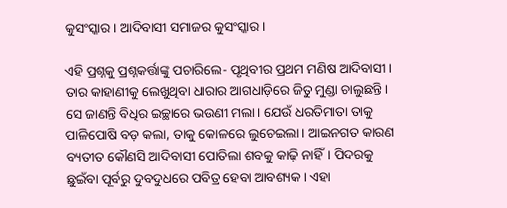କୁସଂସ୍କାର। ଆଦିବାସୀ ସମାଜର କୁସଂସ୍କାର।

ଏହି ପ୍ରଶ୍ନକୁ ପ୍ରଶ୍ନକର୍ତ୍ତାଙ୍କୁ ପଚାରିଲେ- ପୃଥିବୀର ପ୍ରଥମ ମଣିଷ ଆଦିବାସୀ। ତାର କାହାଣୀକୁ ଲେଖୁଥିବା ଧାରାର ଆଗଧାଡ଼ିରେ ଜିତୁ ମୁଣ୍ଡା ଚାଲୁଛନ୍ତି। ସେ ଜାଣନ୍ତି ବିଧିର ଇଚ୍ଛାରେ ଭଉଣୀ ମଲା। ଯେଉଁ ଧରତିମାତା ତାକୁ ପାଳିପୋଷି ବଡ଼ କଲା, ତାକୁ କୋଳରେ ଲୁଚେଇଲା। ଆଇନଗତ କାରଣ ବ୍ୟତୀତ କୌଣସି ଆଦିବାସୀ ପୋତିଲା ଶବକୁ କାଢ଼ି ନାହିଁ। ପିଦରକୁ ଛୁଇଁବା ପୂର୍ବରୁ ଦୁବଦୁଧରେ ପବିତ୍ର ହେବା ଆବଶ୍ୟକ। ଏହା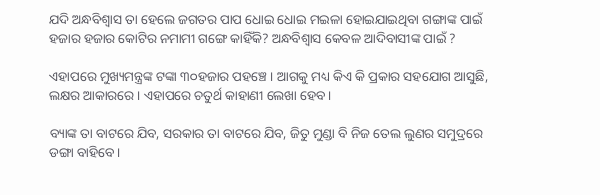ଯଦି ଅନ୍ଧବିଶ୍ୱାସ ତା ହେଲେ ଜଗତର ପାପ ଧୋଇ ଧୋଇ ମଇଳା ହୋଇଯାଇଥିବା ଗଙ୍ଗାଙ୍କ ପାଇଁ ହଜାର ହଜାର କୋଟିର ନମାମୀ ଗଙ୍ଗେ କାହିଁକି? ଅନ୍ଧବିଶ୍ୱାସ କେବଳ ଆଦିବାସୀଙ୍କ ପାଇଁ ?

ଏହାପରେ ମୁଖ୍ୟମନ୍ତ୍ରଙ୍କ ଟଙ୍କା ୩୦ହଜାର ପହଞ୍ଚେ। ଆଗକୁ ମଧ୍ୟ କିଏ କି ପ୍ରକାର ସହଯୋଗ ଆସୁଛି, ଲକ୍ଷର ଆକାରରେ। ଏହାପରେ ଚତୁର୍ଥ କାହାଣୀ ଲେଖା ହେବ।

ବ୍ୟାଙ୍କ ତା ବାଟରେ ଯିବ, ସରକାର ତା ବାଟରେ ଯିବ, ଜିତୁ ମୁଣ୍ଡା ବି ନିଜ ତେଲ ଲୁଣର ସମୁଦ୍ରରେ ଡଙ୍ଗା ବାହିବେ।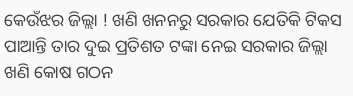କେଉଁଝର ଜିଲ୍ଲା ! ଖଣି ଖନନରୁ ସରକାର ଯେତିକି ଟିକସ ପାଆନ୍ତି ତାର ଦୁଇ ପ୍ରତିଶତ ଟଙ୍କା ନେଇ ସରକାର ଜିଲ୍ଲା ଖଣି କୋଷ ଗଠନ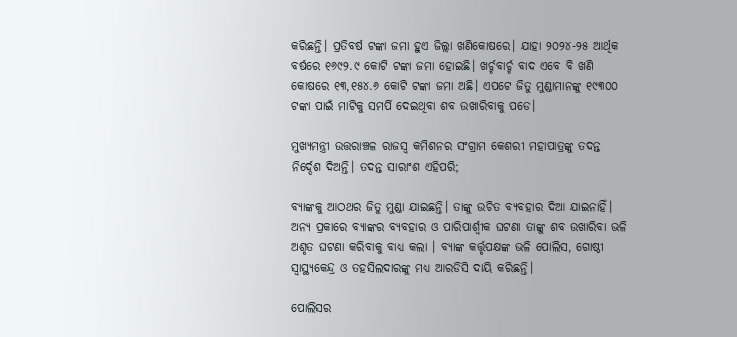କରିଛନ୍ତି। ପ୍ରତିବର୍ଷ ଟଙ୍କା ଜମା ହୁଏ ଜିଲ୍ଲା ଖଣିକୋଷରେ। ଯାହା ୨୦୨୪-୨୫ ଆର୍ଥିକ ବର୍ଷରେ ୧୬୯୨.୯ କୋଟି ଟଙ୍କା ଜମା ହୋଇଛି। ଖର୍ଚ୍ଚବାର୍ଚ୍ଚ ବାଦ ଏବେ ବି ଖଣି କୋଷରେ ୧୩,୧୫୪.୬ କୋଟି ଟଙ୍କା ଜମା ଅଛି। ଏପଟେ ଜିତୁ ମୁଣ୍ଡାମାନଙ୍କୁ ୧୯୩୦୦ ଟଙ୍କା ପାଇଁ ମାଟିକୁ ସମର୍ପି ଦେଇଥିବା ଶବ ଉଖାରିବାକୁ ପଡେ।

ମୁଖ୍ୟମନ୍ତ୍ରୀ ଉତ୍ତରାଞ୍ଚଳ ରାଜସ୍ୱ କମିଶନର ସଂଗ୍ରାମ କେଶରୀ ମହାପାତ୍ରଙ୍କୁ ତଦନ୍ତ ନିର୍ଦ୍ଦେଶ ଦିଅନ୍ତି। ତଦନ୍ତ ସାରାଂଶ ଏହିପରି;

ବ୍ୟାଙ୍କକୁ ଆଠଥର ଜିତୁ ମୁଣ୍ଡା ଯାଇଛନ୍ତି। ତାଙ୍କୁ ଉଚିତ ବ୍ୟବହାର ଦିଆ ଯାଇନାହିଁ। ଅନ୍ୟ ପ୍ରକାରେ ବ୍ୟାଙ୍କର ବ୍ୟବହାର ଓ ପାରିପାର୍ଶ୍ୱୀକ ଘଟଣା ତାଙ୍କୁ ଶବ ଉଖାରିବା ଭଳି ଅଶୃତ ଘଟଣା କରିବାକୁ ବାଧ୍ୟ କଲା । ବ୍ୟାଙ୍କ କର୍ତ୍ତୃପକ୍ଷଙ୍କ ଭଳି ପୋଲିସ, ଗୋଷ୍ଠୀ ସ୍ୱାସ୍ଥ୍ୟକେନ୍ଦ୍ର ଓ ତହସିଲଦାରଙ୍କୁ ମଧ୍ୟ ଆରଡିସି ଦାୟି କରିଛନ୍ତି।

ପୋଲିସର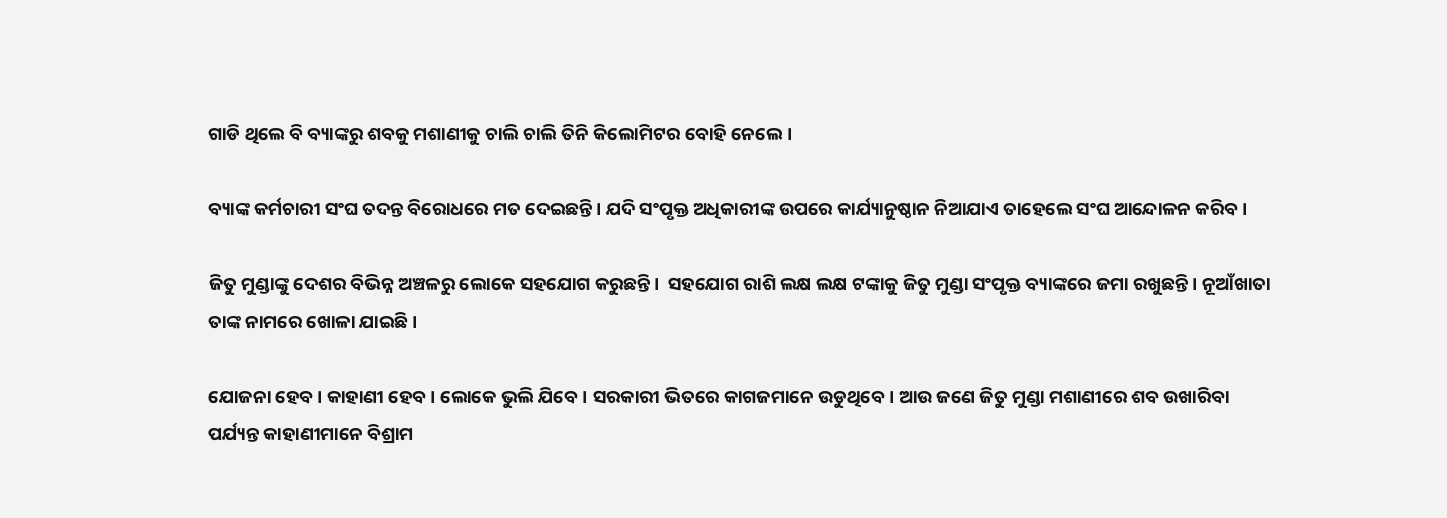ଗାଡି ଥିଲେ ବି ବ୍ୟାଙ୍କରୁ ଶବକୁ ମଶାଣୀକୁ ଚାଲି ଚାଲି ତିନି କିଲୋମିଟର ବୋହି ନେଲେ।

ବ୍ୟାଙ୍କ କର୍ମଚାରୀ ସଂଘ ତଦନ୍ତ ବିରୋଧରେ ମତ ଦେଇଛନ୍ତି। ଯଦି ସଂପୃକ୍ତ ଅଧିକାରୀଙ୍କ ଉପରେ କାର୍ଯ୍ୟାନୁଷ୍ଠାନ ନିଆଯାଏ ତାହେଲେ ସଂଘ ଆନ୍ଦୋଳନ କରିବ।

ଜିତୁ ମୁଣ୍ଡାଙ୍କୁ ଦେଶର ବିଭିନ୍ନ ଅଞ୍ଚଳରୁ ଲୋକେ ସହଯୋଗ କରୁଛନ୍ତି।  ସହଯୋଗ ରାଶି ଲକ୍ଷ ଲକ୍ଷ ଟଙ୍କାକୁ ଜିତୁ ମୁଣ୍ଡା ସଂପୃକ୍ତ ବ୍ୟାଙ୍କରେ ଜମା ରଖୁଛନ୍ତି। ନୂଆଁଖାତା ତାଙ୍କ ନାମରେ ଖୋଳା ଯାଇଛି।

ଯୋଜନା ହେବ। କାହାଣୀ ହେବ। ଲୋକେ ଭୁଲି ଯିବେ। ସରକାରୀ ଭିତରେ କାଗଜମାନେ ଉଡୁଥିବେ। ଆଉ ଜଣେ ଜିତୁ ମୁଣ୍ଡା ମଶାଣୀରେ ଶବ ଉଖାରିବା ପର୍ଯ୍ୟନ୍ତ କାହାଣୀମାନେ ବିଶ୍ରାମ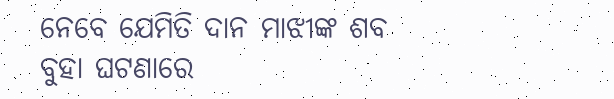ନେବେ ଯେମିତି ଦାନ ମାଝୀଙ୍କ ଶବ ବୁହା ଘଟଣାରେ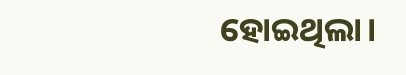ହୋଇଥିଲା।